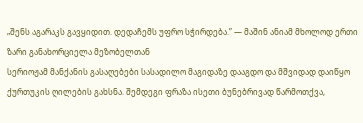„შენს აგარაკს გავყიდით. დედაჩემს უფრო სჭირდება.” — მაშინ ანიამ მხოლოდ ერთი ზარი განახორციელა მეზობელთან
სერიოჟამ მანქანის გასაღებები სასადილო მაგიდაზე დააგდო და მშვიდად დაიწყო ქურთუკის ღილების გახსნა. შემდეგი ფრაზა ისეთი ბუნებრივად წარმოთქვა,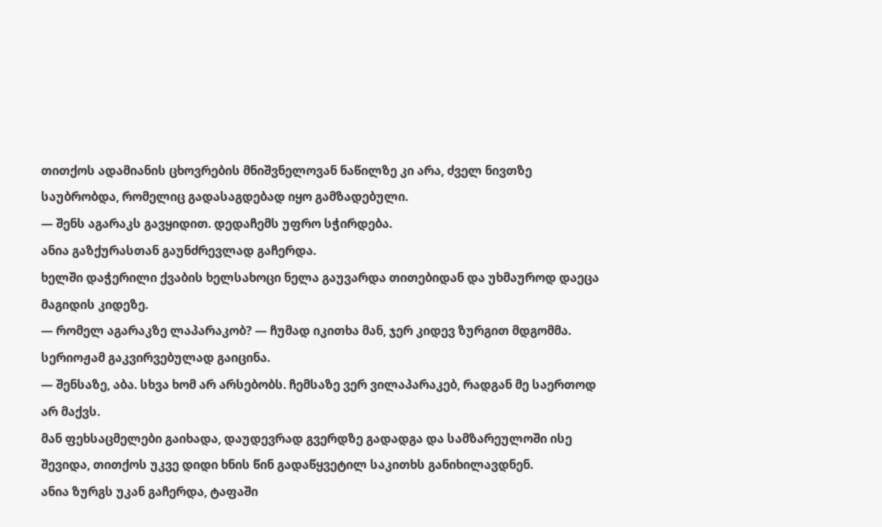თითქოს ადამიანის ცხოვრების მნიშვნელოვან ნაწილზე კი არა, ძველ ნივთზე საუბრობდა, რომელიც გადასაგდებად იყო გამზადებული.
— შენს აგარაკს გავყიდით. დედაჩემს უფრო სჭირდება.
ანია გაზქურასთან გაუნძრევლად გაჩერდა.
ხელში დაჭერილი ქვაბის ხელსახოცი ნელა გაუვარდა თითებიდან და უხმაუროდ დაეცა მაგიდის კიდეზე.
— რომელ აგარაკზე ლაპარაკობ? — ჩუმად იკითხა მან, ჯერ კიდევ ზურგით მდგომმა.
სერიოჟამ გაკვირვებულად გაიცინა.
— შენსაზე, აბა. სხვა ხომ არ არსებობს. ჩემსაზე ვერ ვილაპარაკებ, რადგან მე საერთოდ არ მაქვს.
მან ფეხსაცმელები გაიხადა, დაუდევრად გვერდზე გადადგა და სამზარეულოში ისე შევიდა, თითქოს უკვე დიდი ხნის წინ გადაწყვეტილ საკითხს განიხილავდნენ.
ანია ზურგს უკან გაჩერდა, ტაფაში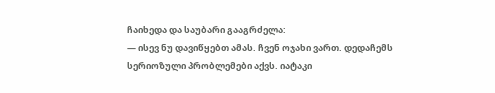ჩაიხედა და საუბარი გააგრძელა:
— ისევ ნუ დავიწყებთ ამას. ჩვენ ოჯახი ვართ. დედაჩემს სერიოზული პრობლემები აქვს. იატაკი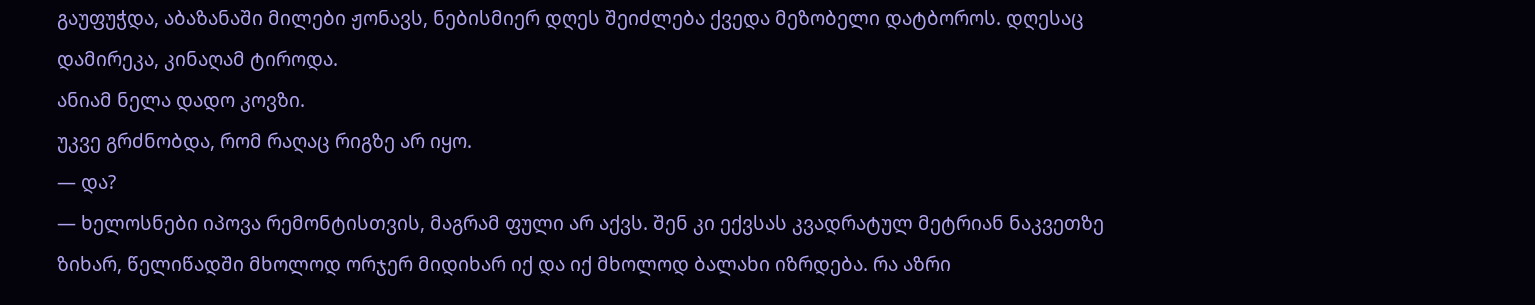გაუფუჭდა, აბაზანაში მილები ჟონავს, ნებისმიერ დღეს შეიძლება ქვედა მეზობელი დატბოროს. დღესაც დამირეკა, კინაღამ ტიროდა.
ანიამ ნელა დადო კოვზი.
უკვე გრძნობდა, რომ რაღაც რიგზე არ იყო.
— და?
— ხელოსნები იპოვა რემონტისთვის, მაგრამ ფული არ აქვს. შენ კი ექვსას კვადრატულ მეტრიან ნაკვეთზე ზიხარ, წელიწადში მხოლოდ ორჯერ მიდიხარ იქ და იქ მხოლოდ ბალახი იზრდება. რა აზრი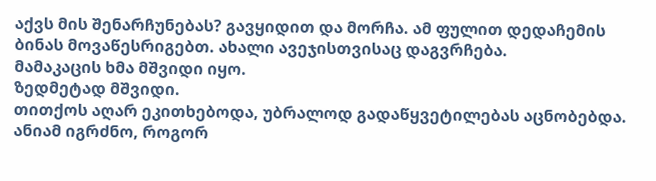აქვს მის შენარჩუნებას? გავყიდით და მორჩა. ამ ფულით დედაჩემის ბინას მოვაწესრიგებთ. ახალი ავეჯისთვისაც დაგვრჩება.
მამაკაცის ხმა მშვიდი იყო.
ზედმეტად მშვიდი.
თითქოს აღარ ეკითხებოდა, უბრალოდ გადაწყვეტილებას აცნობებდა.
ანიამ იგრძნო, როგორ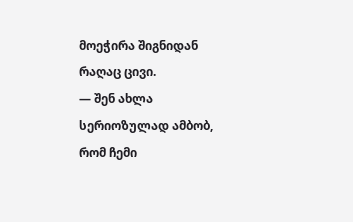მოეჭირა შიგნიდან რაღაც ცივი.
— შენ ახლა სერიოზულად ამბობ, რომ ჩემი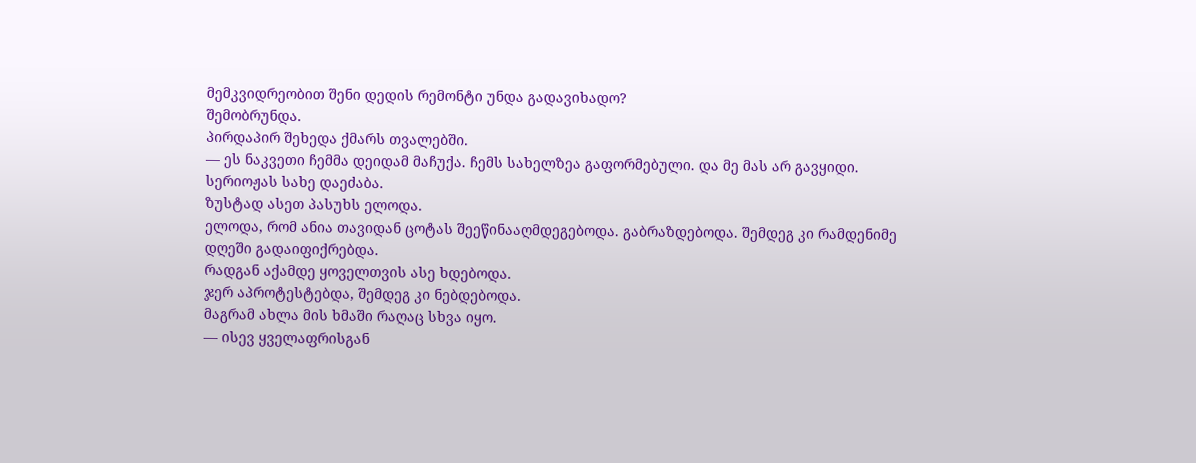მემკვიდრეობით შენი დედის რემონტი უნდა გადავიხადო?
შემობრუნდა.
პირდაპირ შეხედა ქმარს თვალებში.
— ეს ნაკვეთი ჩემმა დეიდამ მაჩუქა. ჩემს სახელზეა გაფორმებული. და მე მას არ გავყიდი.
სერიოჟას სახე დაეძაბა.
ზუსტად ასეთ პასუხს ელოდა.
ელოდა, რომ ანია თავიდან ცოტას შეეწინააღმდეგებოდა. გაბრაზდებოდა. შემდეგ კი რამდენიმე დღეში გადაიფიქრებდა.
რადგან აქამდე ყოველთვის ასე ხდებოდა.
ჯერ აპროტესტებდა, შემდეგ კი ნებდებოდა.
მაგრამ ახლა მის ხმაში რაღაც სხვა იყო.
— ისევ ყველაფრისგან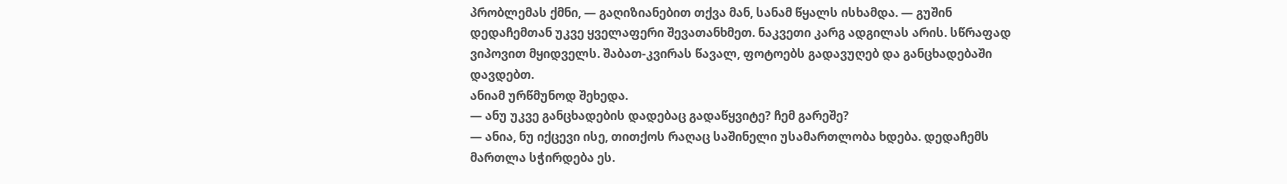პრობლემას ქმნი, — გაღიზიანებით თქვა მან, სანამ წყალს ისხამდა. — გუშინ დედაჩემთან უკვე ყველაფერი შევათანხმეთ. ნაკვეთი კარგ ადგილას არის. სწრაფად ვიპოვით მყიდველს. შაბათ-კვირას წავალ, ფოტოებს გადავუღებ და განცხადებაში დავდებთ.
ანიამ ურწმუნოდ შეხედა.
— ანუ უკვე განცხადების დადებაც გადაწყვიტე? ჩემ გარეშე?
— ანია, ნუ იქცევი ისე, თითქოს რაღაც საშინელი უსამართლობა ხდება. დედაჩემს მართლა სჭირდება ეს.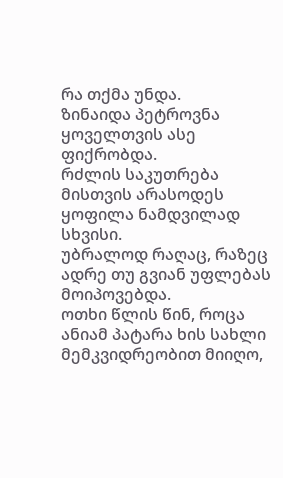რა თქმა უნდა.
ზინაიდა პეტროვნა ყოველთვის ასე ფიქრობდა.
რძლის საკუთრება მისთვის არასოდეს ყოფილა ნამდვილად სხვისი.
უბრალოდ რაღაც, რაზეც ადრე თუ გვიან უფლებას მოიპოვებდა.
ოთხი წლის წინ, როცა ანიამ პატარა ხის სახლი მემკვიდრეობით მიიღო,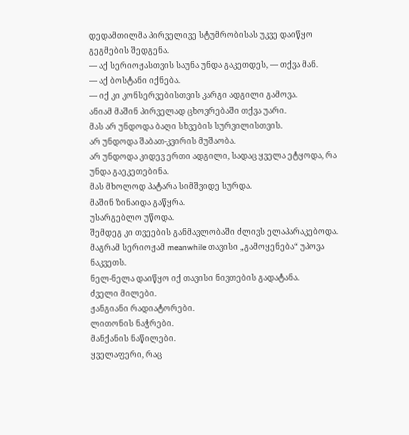დედამთილმა პირველივე სტუმრობისას უკვე დაიწყო გეგმების შედგენა.
— აქ სერიოჟასთვის საუნა უნდა გაკეთდეს, — თქვა მან.
— აქ ბოსტანი იქნება.
— იქ კი კონსერვებისთვის კარგი ადგილი გამოვა.
ანიამ მაშინ პირველად ცხოვრებაში თქვა უარი.
მას არ უნდოდა ბაღი სხვების სურვილისთვის.
არ უნდოდა შაბათ-კვირის მუშაობა.
არ უნდოდა კიდევ ერთი ადგილი, სადაც ყველა ეტყოდა, რა უნდა გაეკეთებინა.
მას მხოლოდ პატარა სიმშვიდე სურდა.
მაშინ ზინაიდა გაწყრა.
უსარგებლო უწოდა.
შემდეგ კი თვეების განმავლობაში ძლივს ელაპარაკებოდა.
მაგრამ სერიოჟამ meanwhile თავისი „გამოყენება“ უპოვა ნაკვეთს.
ნელ-ნელა დაიწყო იქ თავისი ნივთების გადატანა.
ძველი მილები.
ჟანგიანი რადიატორები.
ლითონის ნაჭრები.
მანქანის ნაწილები.
ყველაფერი, რაც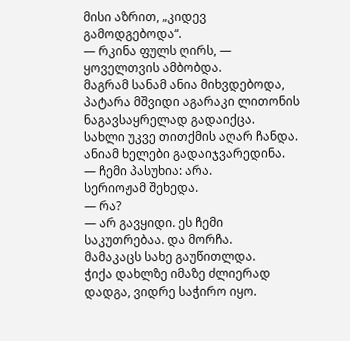მისი აზრით, „კიდევ გამოდგებოდა“.
— რკინა ფულს ღირს, — ყოველთვის ამბობდა.
მაგრამ სანამ ანია მიხვდებოდა, პატარა მშვიდი აგარაკი ლითონის ნაგავსაყრელად გადაიქცა.
სახლი უკვე თითქმის აღარ ჩანდა.
ანიამ ხელები გადაიჯვარედინა.
— ჩემი პასუხია: არა.
სერიოჟამ შეხედა.
— რა?
— არ გავყიდი. ეს ჩემი საკუთრებაა. და მორჩა.
მამაკაცს სახე გაუწითლდა.
ჭიქა დახლზე იმაზე ძლიერად დადგა, ვიდრე საჭირო იყო.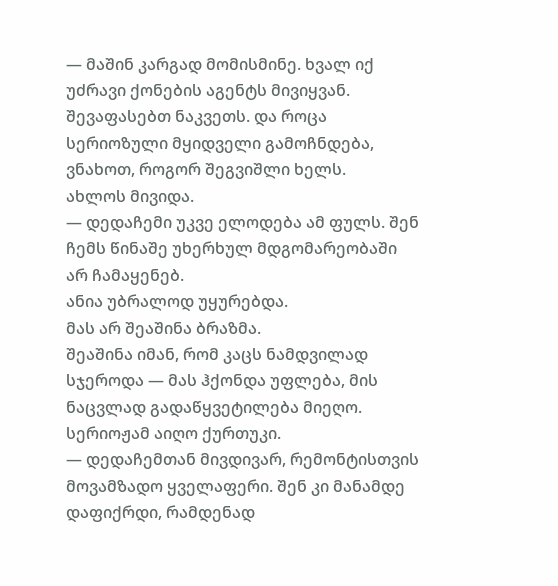— მაშინ კარგად მომისმინე. ხვალ იქ უძრავი ქონების აგენტს მივიყვან. შევაფასებთ ნაკვეთს. და როცა სერიოზული მყიდველი გამოჩნდება, ვნახოთ, როგორ შეგვიშლი ხელს.
ახლოს მივიდა.
— დედაჩემი უკვე ელოდება ამ ფულს. შენ ჩემს წინაშე უხერხულ მდგომარეობაში არ ჩამაყენებ.
ანია უბრალოდ უყურებდა.
მას არ შეაშინა ბრაზმა.
შეაშინა იმან, რომ კაცს ნამდვილად სჯეროდა — მას ჰქონდა უფლება, მის ნაცვლად გადაწყვეტილება მიეღო.
სერიოჟამ აიღო ქურთუკი.
— დედაჩემთან მივდივარ, რემონტისთვის მოვამზადო ყველაფერი. შენ კი მანამდე დაფიქრდი, რამდენად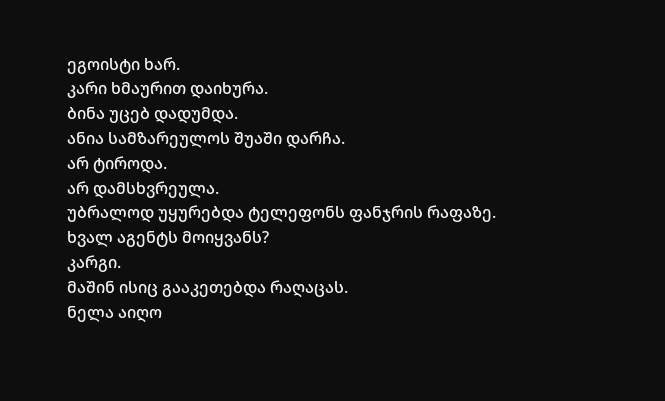ეგოისტი ხარ.
კარი ხმაურით დაიხურა.
ბინა უცებ დადუმდა.
ანია სამზარეულოს შუაში დარჩა.
არ ტიროდა.
არ დამსხვრეულა.
უბრალოდ უყურებდა ტელეფონს ფანჯრის რაფაზე.
ხვალ აგენტს მოიყვანს?
კარგი.
მაშინ ისიც გააკეთებდა რაღაცას.
ნელა აიღო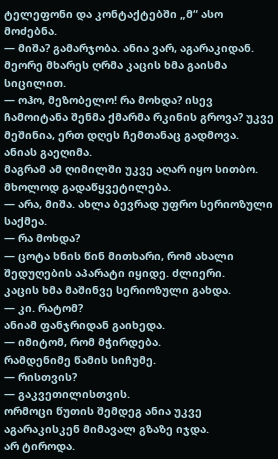ტელეფონი და კონტაქტებში „მ“ ასო მოძებნა.
— მიშა? გამარჯობა. ანია ვარ, აგარაკიდან.
მეორე მხარეს ღრმა კაცის ხმა გაისმა სიცილით.
— ოჰო, მეზობელო! რა მოხდა? ისევ ჩამოიტანა შენმა ქმარმა რკინის გროვა? უკვე მეშინია, ერთ დღეს ჩემთანაც გადმოვა.
ანიას გაეღიმა.
მაგრამ ამ ღიმილში უკვე აღარ იყო სითბო.
მხოლოდ გადაწყვეტილება.
— არა, მიშა. ახლა ბევრად უფრო სერიოზული საქმეა.
— რა მოხდა?
— ცოტა ხნის წინ მითხარი, რომ ახალი შედუღების აპარატი იყიდე. ძლიერი.
კაცის ხმა მაშინვე სერიოზული გახდა.
— კი. რატომ?
ანიამ ფანჯრიდან გაიხედა.
— იმიტომ, რომ მჭირდება.
რამდენიმე წამის სიჩუმე.
— რისთვის?
— გაკვეთილისთვის.
ორმოცი წუთის შემდეგ ანია უკვე აგარაკისკენ მიმავალ გზაზე იჯდა.
არ ტიროდა.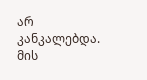არ კანკალებდა.
მის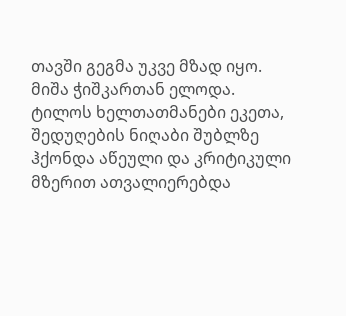თავში გეგმა უკვე მზად იყო.
მიშა ჭიშკართან ელოდა.
ტილოს ხელთათმანები ეკეთა, შედუღების ნიღაბი შუბლზე ჰქონდა აწეული და კრიტიკული მზერით ათვალიერებდა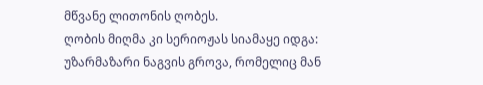მწვანე ლითონის ღობეს.
ღობის მიღმა კი სერიოჟას სიამაყე იდგა:
უზარმაზარი ნაგვის გროვა, რომელიც მან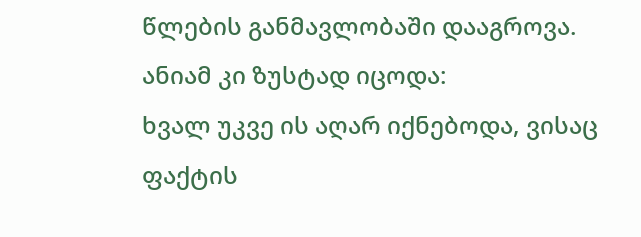წლების განმავლობაში დააგროვა.
ანიამ კი ზუსტად იცოდა:
ხვალ უკვე ის აღარ იქნებოდა, ვისაც ფაქტის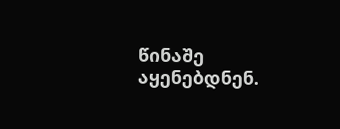წინაშე აყენებდნენ.